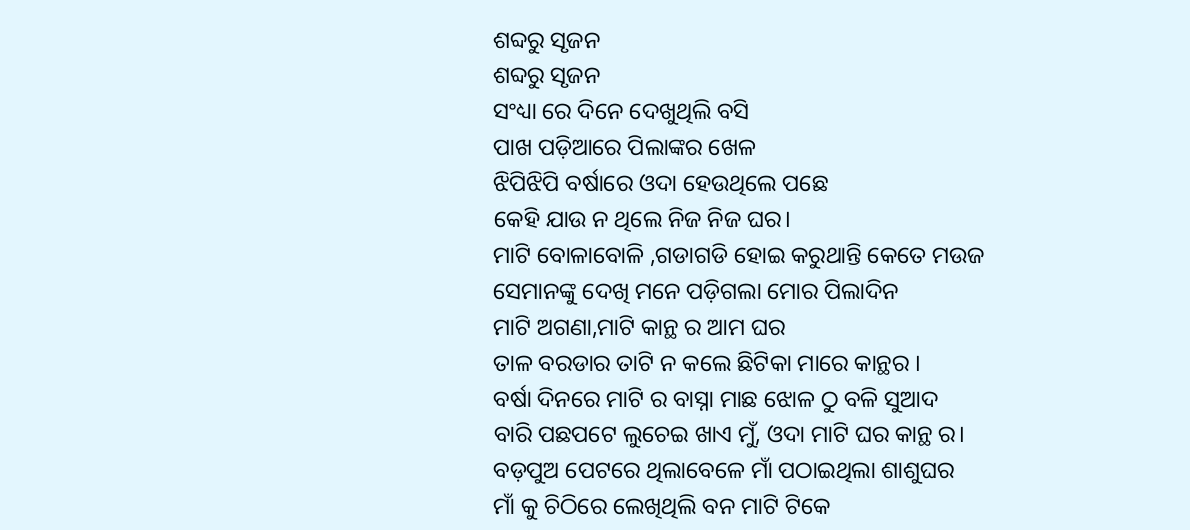ଶବ୍ଦରୁ ସୃଜନ
ଶବ୍ଦରୁ ସୃଜନ
ସଂଧ୍ୟା ରେ ଦିନେ ଦେଖୁଥିଲି ବସି
ପାଖ ପଡ଼ିଆରେ ପିଲାଙ୍କର ଖେଳ
ଝିପିଝିପି ବର୍ଷାରେ ଓଦା ହେଉଥିଲେ ପଛେ
କେହି ଯାଉ ନ ଥିଲେ ନିଜ ନିଜ ଘର।
ମାଟି ବୋଳାବୋଳି ,ଗଡାଗଡି ହୋଇ କରୁଥାନ୍ତି କେତେ ମଉଜ
ସେମାନଙ୍କୁ ଦେଖି ମନେ ପଡ଼ିଗଲା ମୋର ପିଲାଦିନ
ମାଟି ଅଗଣା,ମାଟି କାନ୍ଥ ର ଆମ ଘର
ତାଳ ବରଡାର ତାଟି ନ କଲେ ଛିଟିକା ମାରେ କାନ୍ଥର ।
ବର୍ଷା ଦିନରେ ମାଟି ର ବାସ୍ନା ମାଛ ଝୋଳ ଠୁ ବଳି ସୁଆଦ
ବାରି ପଛପଟେ ଲୁଚେଇ ଖାଏ ମୁଁ, ଓଦା ମାଟି ଘର କାନ୍ଥ ର।
ବଡ଼ପୁଅ ପେଟରେ ଥିଲାବେଳେ ମାଁ ପଠାଇଥିଲା ଶାଶୁଘର
ମାଁ କୁ ଚିଠିରେ ଲେଖିଥିଲି ବନ ମାଟି ଟିକେ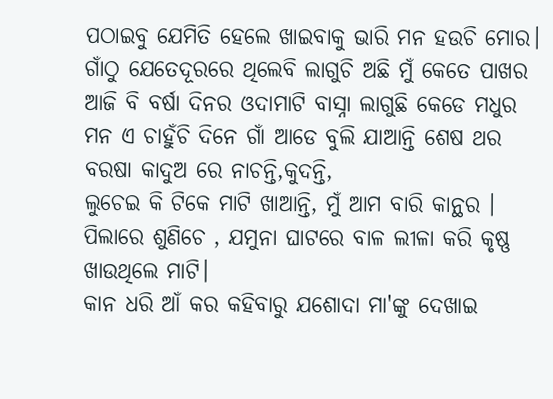ପଠାଇବୁ ଯେମିତି ହେଲେ ଖାଇବାକୁ ଭାରି ମନ ହଉଚି ମୋର।
ଗାଁଠୁ ଯେତେଦୂରରେ ଥିଲେବି ଲାଗୁଚି ଅଛି ମୁଁ କେତେ ପାଖର
ଆଜି ବି ବର୍ଷା ଦିନର ଓଦାମାଟି ବାସ୍ନା ଲାଗୁଛି କେଡେ ମଧୁର
ମନ ଏ ଚାହୁଁଚି ଦିନେ ଗାଁ ଆଡେ ବୁଲି ଯାଆନ୍ତି ଶେଷ ଥର
ବରଷା କାଦୁଅ ରେ ନାଚନ୍ତି,କୁଦନ୍ତି,
ଲୁଚେଇ କି ଟିକେ ମାଟି ଖାଆନ୍ତି, ମୁଁ ଆମ ବାରି କାନ୍ଥର ।
ପିଲାରେ ଶୁଣିଚେ , ଯମୁନା ଘାଟରେ ବାଳ ଲୀଳା କରି କୃଷ୍ଣ ଖାଉଥିଲେ ମାଟି।
କାନ ଧରି ଆଁ କର କହିବାରୁ ଯଶୋଦା ମା'ଙ୍କୁ ଦେଖାଇ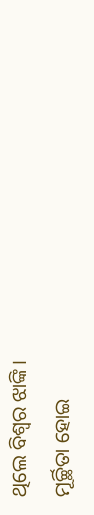ଥିଲେ ବିଶ୍ବର ଝାଙ୍କି।
ମୂର୍ଚ୍ଛିତା ହୋଇ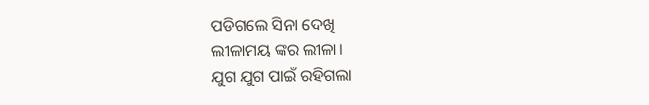ପଡିଗଲେ ସିନା ଦେଖି
ଲୀଳାମୟ ଙ୍କର ଲୀଳା।
ଯୁଗ ଯୁଗ ପାଇଁ ରହିଗଲା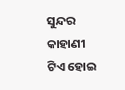ସୁନ୍ଦର କାହାଣୀ ଟିଏ ହୋଇ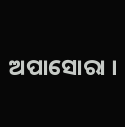ଅପାସୋରା ।